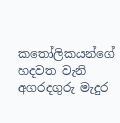කතෝලිකයන්ගේ හදවත වැනි අගරදගුරු මැදුර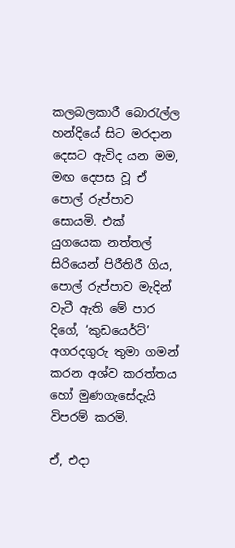කලබලකාරී බොරැල්ල හන්දියේ සිට මරදාන දෙසට ඇවිද යන මම, මඟ දෙපස වූ ඒ පොල් රුප්පාව සොයමි. එක් යුගයෙක නත්තල් සිරියෙන් පිරීතිරී ගිය, පොල් රුප්පාව මැදින් වැටී ඇති මේ පාර දිගේ, ‘කුඩයෙර්ට්’ අගරදගුරු තුමා ගමන් කරන අශ්ව කරත්තය හෝ මුණගැසේදැයි විපරම් කරමි.

ඒ, එදා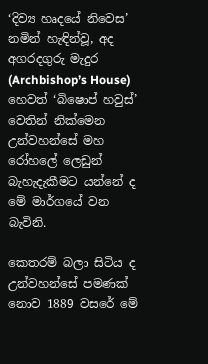‘දිව්‍ය හෘදයේ නිවෙස’ නමින් හැඳින්වූ, අද අගරදගුරු මැදුර (Archbishop’s House) හෙවත් ‘බිෂොප් හවුස්’ වෙතින් නික්මෙන උන්වහන්සේ මහ රෝහලේ ලෙඩුන් බැහැදැකීමට යන්නේ ද මේ මාර්ගයේ වන බැවිනි.

කෙතරම් බලා සිටිය ද උන්වහන්සේ පමණක් නොව 1889 වසරේ මේ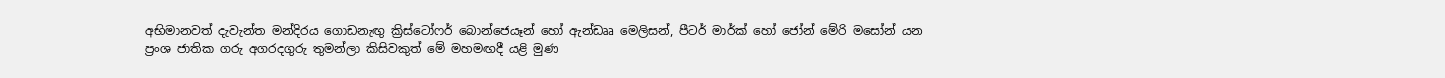අභිමානවත් දැවැන්ත මන්දිරය ගොඩනැඟු ක්‍රිස්ටෝෆර් බොන්ජෙයෑන් හෝ ඇන්ඩෲ මෙලිසන්, පීටර් මාර්ක් හෝ ජෝන් මේරි මසෝන් යන ප්‍රංශ ජාතික ගරු අගරදගුරු තුමන්ලා කිසිවකුත් මේ මහමඟදී යළි මුණ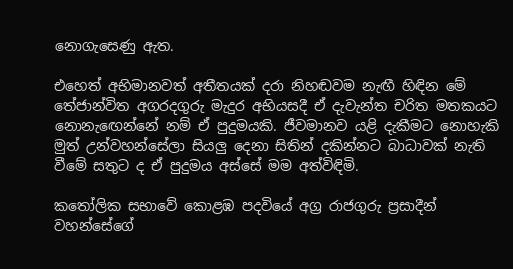නොගැසෙණු ඇත.

එහෙත් අභිමානවත් අතීතයක් දරා නිහඬවම නැඟී හිඳින මේ තේජාන්විත අගරදගුරු මැදුර අභියසදී ඒ දැවැන්ත චරිත මතකයට නොනැ‍ඟෙන්නේ නම් ඒ පුදුමයකි. ජීවමානව යළි දැකීමට නොහැකි මුත් උන්වහන්සේලා සියලු දෙනා සිතින් දකින්නට බාධාවක් නැති වීමේ සතුට ද ඒ පුදුමය අස්සේ මම අත්විඳිමි.

කතෝලික සභාවේ කොළඹ පදවියේ අග්‍ර රාජගුරු ප්‍රසාදීන් වහන්සේගේ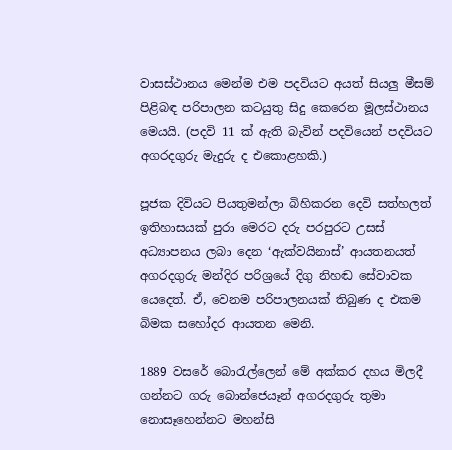වාසස්ථානය මෙන්ම එම පදවියට අයත් සියලු මීසම් පිළිබඳ පරිපාලන කටයුතු සිදු කෙරෙන මූලස්ථානය මෙයයි. (පදවි 11 ක් ඇති බැවින් පදවියෙන් පදවියට අගරදගුරු මැදුරු ද එකොළහකි.)

පූජක දිවියට පියතුමන්ලා බිහිකරන දෙවි සත්හලත් ඉතිහාසයක් පුරා මෙරට දරු පරපුරට උසස් අධ්‍යාපනය ලබා දෙන ‘ඇක්වයිනාස්’ ආයතනයත් අගරදගුරු මන්දිර පරිශ්‍රයේ දිගු නිහඬ සේවාවක යෙදෙත්. ඒ, වෙනම පරිපාලනයක් තිබුණ ද එකම බිමක සහෝදර ආයතන මෙනි.

1889 වසරේ බොරැල්ලෙන් මේ අක්කර දහය මිලදී ගන්නට ගරු බොන්‍ජෙයෑන් අගරදගුරු තුමා නොසෑහෙන්නට මහන්සි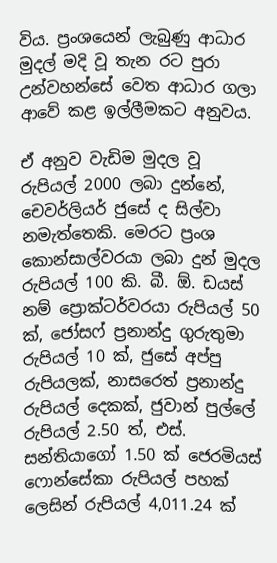විය. ප්‍රංශයෙන් ලැබුණු ආධාර මුදල් මදි වූ තැන රට පුරා උන්වහන්සේ වෙත ආධාර ගලා ආවේ කළ ඉල්ලීමකට අනුවය.

ඒ අනුව වැඩිම මුදල වූ රුපියල් 2000 ලබා දුන්නේ, චෙවර්ලියර් ජුසේ ද සිල්වා නමැත්තෙකි. මෙරට ප්‍රංශ කොන්සාල්වරයා ලබා දුන් මුදල රුපියල් 100 කි. බී. ඕ. ඩයස් නම් ප්‍රොක්ටර්වරයා රුපියල් 50 ක්, ජෝසෆ් ප්‍රනාන්දු ගුරුතුමා රුපියල් 10 ක්, ජුසේ අප්පු රුපියලක්, නාසරෙත් ප්‍රනාන්දු රුපියල් දෙකක්, ජුවාන් පුල්ලේ රුපියල් 2.50 ත්, එස්. සන්තියාගෝ 1.50 ක් ජෙරමියස් ෆොන්සේකා රුපියල් පහක් ලෙසින් රුපියල් 4,011.24 ක්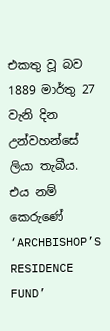එකතු වූ බව 1889 මාර්තු 27 වැනි දින උන්වහන්සේ ලියා තැබීය. එය නම් කෙරුණේ ‘ARCHBISHOP’S RESIDENCE FUND’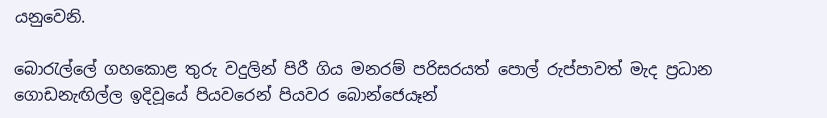යනුවෙනි.

බොරැල්ලේ ගහකොළ තුරු වදුලින් පිරී ගිය මනරම් පරිසරයත් පොල් රුප්පාවත් මැද ප්‍රධාන ගොඩනැඟිල්ල ඉදිවූයේ පියවරෙන් පියවර බොන්ජෙයෑන්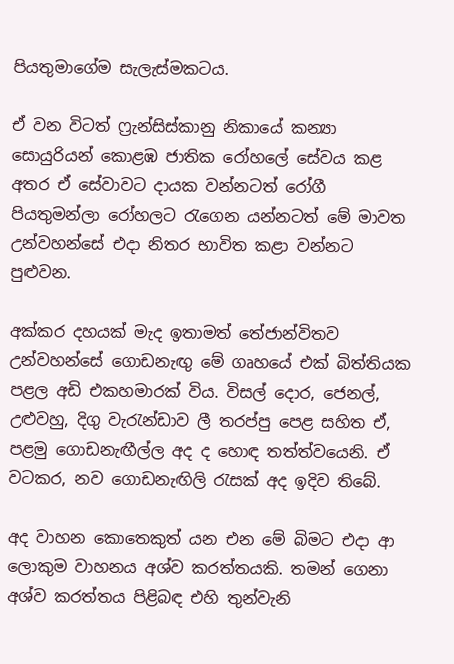පියතුමාගේම සැලැස්මකටය.

ඒ වන විටත් ෆ්‍රැන්සිස්කානු නිකායේ කන්‍යා සොයුරියන් කොළඹ ජාතික රෝහලේ සේවය කළ අතර ඒ සේවාවට දායක වන්නටත් රෝගී පියතුමන්ලා රෝහලට රැගෙන යන්නටත් මේ මාවත උන්වහන්සේ එදා නිතර භාවිත කළා වන්නට පුළුවන.

අක්කර දහයක් මැද ඉතාමත් තේජාන්විතව උන්වහන්සේ ගොඩනැඟු මේ ගෘහයේ එක් බිත්තියක පළල අඩි එකහමාරක් විය. විසල් දොර, ජ‍ෙනල්, උළුවහු, දිගු වැරැන්ඩාව ලී තරප්පු පෙළ සහිත ඒ, පළමු ගොඩනැඟීල්ල අද ද හොඳ තත්ත්වයෙනි. ඒ වටකර, නව ගොඩනැඟිලි රැසක් අද ඉදිව තිබේ.

අද වාහන කොතෙකුත් යන එන මේ බිමට එදා ආ ලොකුම වාහනය අශ්ව කරත්තයකි. තමන් ගෙනා අශ්ව කරත්තය පිළිබඳ එහි තුන්වැනි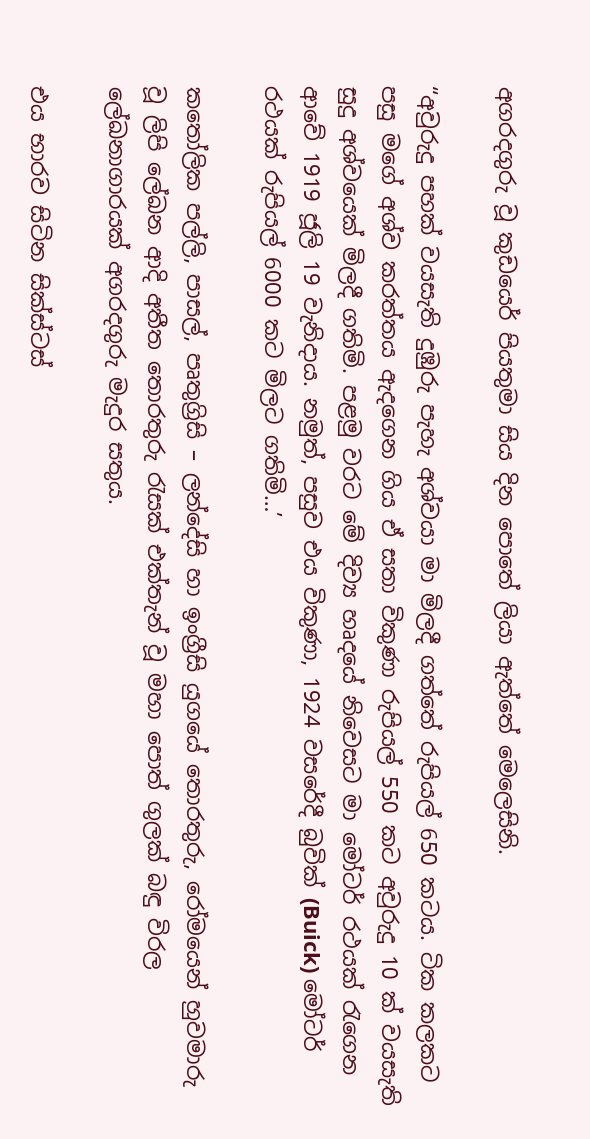අගරදගුරු වූ කුඩයෙර් පියතුමා සිය දින පොතේ ලියා ඇත්තේ මෙලෙසිනි.

“අවුරුදු පහක් වයසැති දුඹුරු පැහැ අශ්වයා මා මිලදී ගත්තේ රුපියල් 650 කටය. ටික කලකට පසු මගේ අශ්ව කරත්තය ඇදගෙන ගිය ඒ සතා විකුණා රුපියල් 550 කට අවුරුදු 10 ක් වයසැති සුදු අශ්වයෙක් මිලදී ගතිමි. පළමු වරට මේ දිව්‍ය හෘදයේ නිවෙසට මා මෝටර් රථයක් රැගෙන ආවේ 1919 ජූලි 19 වැනිදාය. නමුත්, පසුව එය විකුණා, 1924 වසරේදී බුවික් (Buick) මෝටර් රථයක් රුපියල් 6000 කට මිලට ගතිමි…’

කතෝලික පල්ලි, පාසල්, පෘතුග්‍රිසි – ලන්දේසි හා ඉංග්‍රීසි යුගයේ තොරතුරු, රෝමයෙන් හුවමාරු වූ ලිපි ලේඛන ආදි අතීත තොරතුරු රැසක් එක්තැන් වූ මහා පොත් ගුලක් බඳු විරල ලේඛනාගාරයක් අගරදගුරු මැදුර සතුය.

එය භාරව සිටින සික්ස්ටස්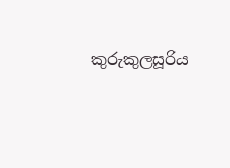කුරුකුලසූරිය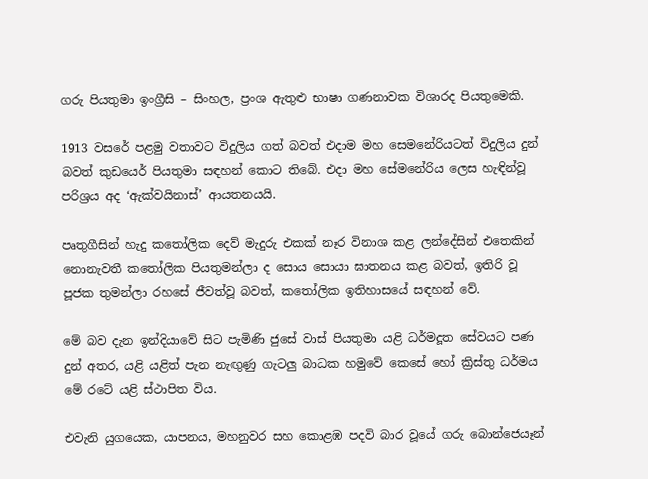ගරු පියතුමා ඉංග්‍රීසි – සිංහල, ප්‍රංශ ඇතුළු භාෂා ගණනාවක විශාරද පියතුමෙකි.

1913 වසරේ පළමු වතාවට විදුලිය ගත් බවත් එදාම මහ සෙමනේරියටත් විදුලිය දුන් බවත් කුඩයෙර් පියතුමා සඳහන් කොට තිබේ. එදා මහ සේමනේරිය ලෙස හැඳින්වූ පරිශ්‍රය අද ‘ඇක්වයිනාස්’ ආයතනයයි.

පෘතුගීසින් හැදු කතෝලික දෙව් මැදුරු එකක් නෑර විනාශ කළ ලන්දේසින් එතෙකින් නොනැවතී කතෝලික පියතුමන්ලා ද සොය සොයා ඝාතනය කළ බවත්, ඉතිරි වූ පූජක තුමන්ලා රහසේ ජීවත්වූ බවත්, කතෝලික ඉතිහාසයේ සඳහන් වේ.

මේ බව දැන ඉන්දියාවේ සිට පැමිණි ජුසේ වාස් පියතුමා යළි ධර්මදූත සේවයට පණ දුන් අතර, යළි යළිත් පැන නැඟුණු ගැටලු බාධක හමුවේ කෙසේ හෝ ක්‍රිස්තු ධර්මය මේ රටේ යළි ස්ථාපිත විය.

එවැනි යුගයෙක, යාපනය, මහනුවර සහ කොළඹ පදවි බාර වූයේ ගරු බොන්ජෙයෑන්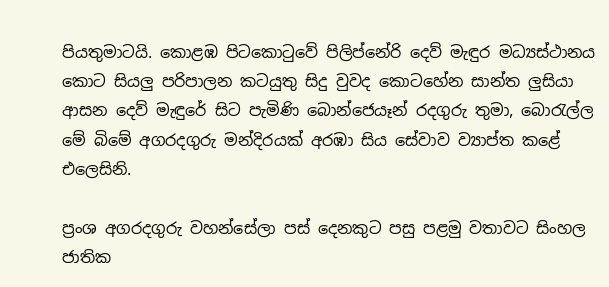පියතුමාටයි. කොළඹ පිටකොටුවේ පිලිප්නේරි දෙව් මැඳුර මධ්‍යස්ථානය කොට සියලු පරිපාලන කටයුතු සිදු වුවද කොටහේන සාන්ත ලුසියා ආසන දෙව් මැඳුරේ සිට පැමිණි බොන්ජෙයෑන් රදගුරු තුමා, බොරැල්ල මේ බිමේ අගරදගුරු මන්දිරයක් අරඹා සිය සේවාව ව්‍යාප්ත කළේ එලෙසිනි.

ප්‍රංශ අගරදගුරු වහන්සේලා පස් දෙනකුට පසු පළමු වතාවට සිංහල ජාතික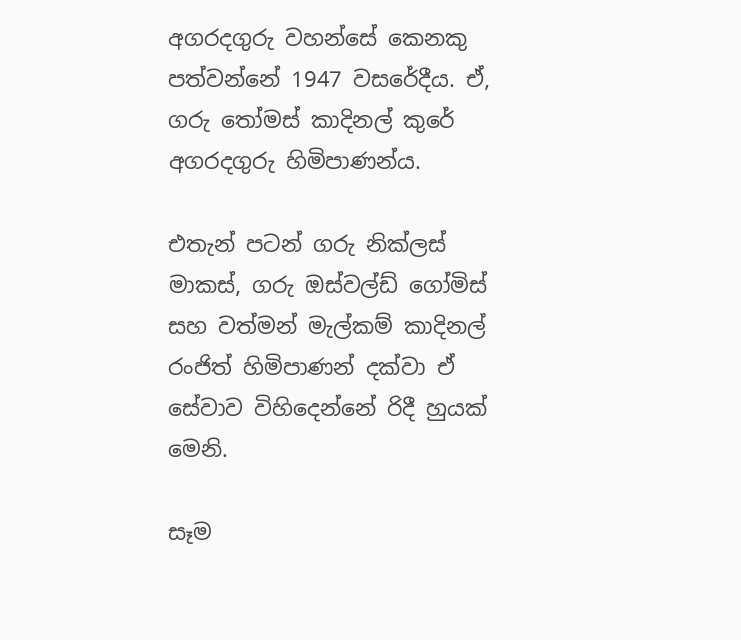අගරදගුරු වහන්සේ කෙනකු පත්වන්නේ 1947 වසරේදීය. ඒ, ගරු තෝමස් කාදිනල් කුරේ අගරදගුරු හිමිපාණන්ය.

එතැන් පටන් ගරු නික්ලස් මාකස්, ගරු ඔස්වල්ඩ් ගෝමිස් සහ වත්මන් මැල්කම් කාදිනල් රංජිත් හිමිපාණන් දක්වා ඒ සේවාව විහිදෙන්නේ රිදී හුයක් මෙනි.

සෑම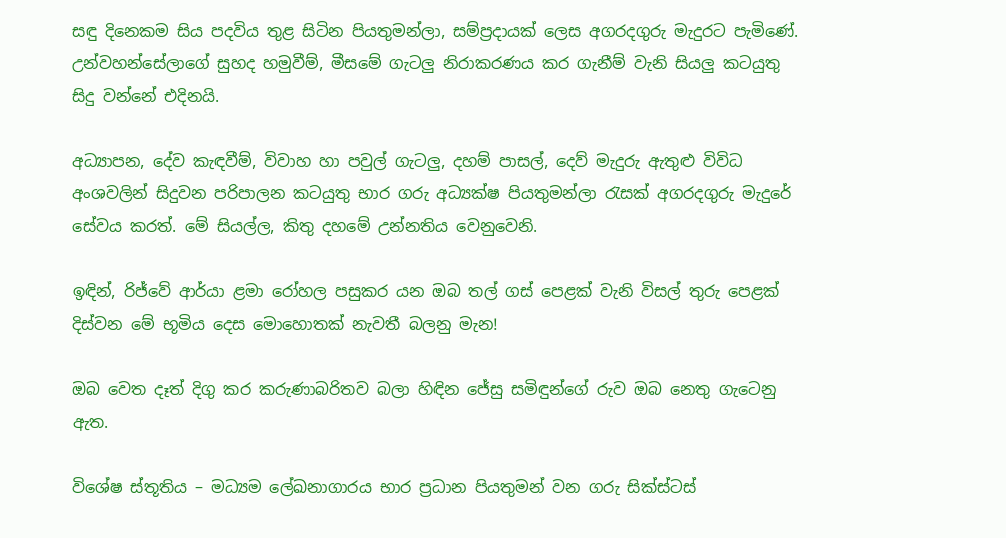සඳු දිනෙකම සිය පදවිය තුළ සිටින පියතුමන්ලා, සම්ප්‍රදායක් ලෙස අගරදගුරු මැදුරට පැමිණේ. උන්වහන්සේලාගේ සුහද හමුවීම්, මීසමේ ගැටලු නිරාකරණය කර ගැනීම් වැනි සියලු කටයුතු සිදු වන්නේ එදිනයි.

අධ්‍යාපන, දේව කැඳවීම්, විවාහ හා පවුල් ගැටලු, දහම් පාසල්, දෙව් මැදුරු ඇතුළු විවිධ අංශවලින් සිදුවන පරිපාලන කටයුතු භාර ගරු අධ්‍යක්ෂ පියතුමන්ලා රැසක් අගරදගුරු මැදුරේ සේවය කරත්. මේ සියල්ල, කිතු දහමේ උන්නතිය වෙනුවෙනි.

ඉඳින්, රිජ්වේ ආර්යා ළමා රෝහල පසුකර යන ඔබ තල් ගස් පෙළක් වැනි විසල් තුරු පෙළක් දිස්වන මේ භූමිය දෙස මොහොතක් නැවතී බලනු මැන!

ඔබ වෙත දෑත් දිගු කර කරුණාබරිතව බලා හිඳින ජේසු සමිඳුන්ගේ රුව ඔබ නෙතු ගැටෙනු ඇත.

විශේෂ ස්තූතිය – මධ්‍යම ලේඛනාගාරය භාර ප්‍රධාන පියතුමන් වන ගරු සික්ස්ටස්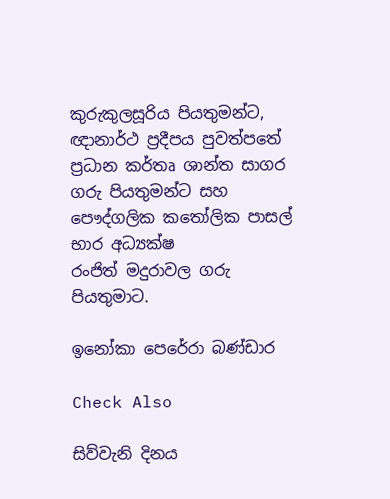කුරුකුලසූරිය පියතුමන්ට, ඥානාර්ථ ප්‍රදීපය පුවත්පතේ ප්‍රධාන කර්තෘ ශාන්ත සාගර ගරු පියතුමන්ට සහ පෞද්ගලික කතෝලික පාසල් භාර අධ්‍යක්ෂ
රංජිත් මදුරාවල ගරු පියතුමාට.

ඉනෝකා පෙරේරා බණ්ඩාර

Check Also

සිව්වැනි දිනය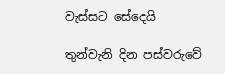වැස්සට සේදෙයි

තුන්වැනි දින පස්වරුවේ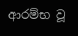ආරම්භ වූ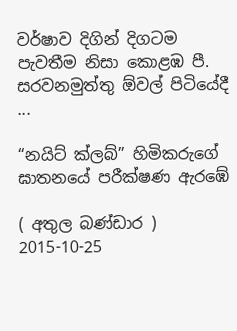වර්ෂාව දිගින් දිගටම පැවතීම නිසා කොළඹ පී. සරවනමුත්තු ඕවල් පිටියේදී ...

“නයිට් ක්ලබ්” හිමිකරුගේ ඝාතනයේ පරීක්ෂණ ඇරඹේ

( අතුල බණ්ඩාර ) 2015-10-25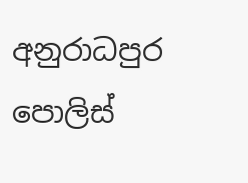අනුරාධපුර පොලිස්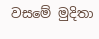වසමේ මුදිතා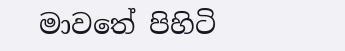මාවතේ පිහිටි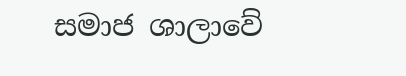සමාජ ශාලාවේ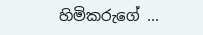හිමිකරුගේ ...